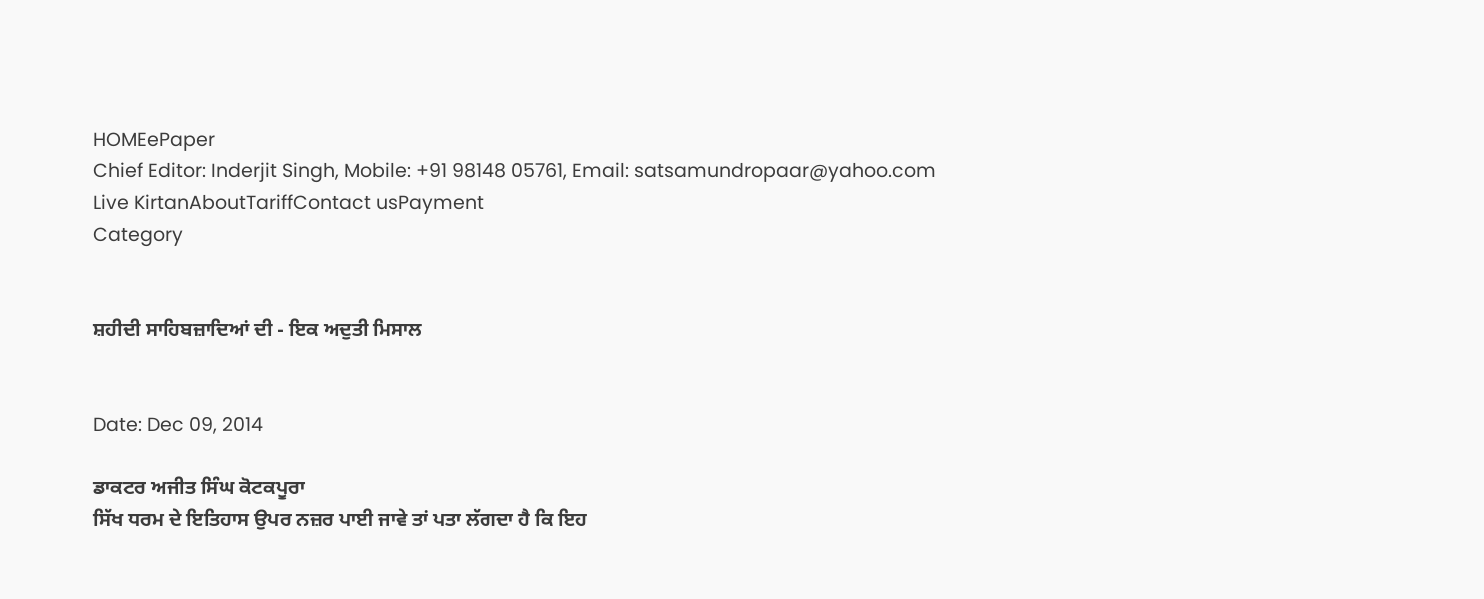HOMEePaper
Chief Editor: Inderjit Singh, Mobile: +91 98148 05761, Email: satsamundropaar@yahoo.com
Live KirtanAboutTariffContact usPayment
Category


ਸ਼ਹੀਦੀ ਸਾਹਿਬਜ਼ਾਦਿਆਂ ਦੀ - ਇਕ ਅਦੁਤੀ ਮਿਸਾਲ


Date: Dec 09, 2014

ਡਾਕਟਰ ਅਜੀਤ ਸਿੰਘ ਕੋਟਕਪੂਰਾ
ਸਿੱਖ ਧਰਮ ਦੇ ਇਤਿਹਾਸ ਉਪਰ ਨਜ਼ਰ ਪਾਈ ਜਾਵੇ ਤਾਂ ਪਤਾ ਲੱਗਦਾ ਹੈ ਕਿ ਇਹ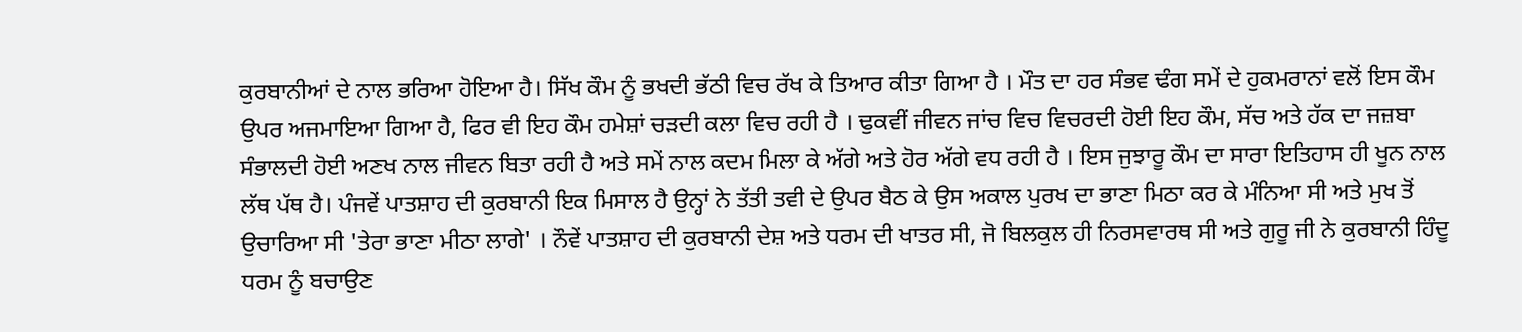ਕੁਰਬਾਨੀਆਂ ਦੇ ਨਾਲ ਭਰਿਆ ਹੋਇਆ ਹੈ। ਸਿੱਖ ਕੌਮ ਨੂੰ ਭਖਦੀ ਭੱਠੀ ਵਿਚ ਰੱਖ ਕੇ ਤਿਆਰ ਕੀਤਾ ਗਿਆ ਹੈ । ਮੌਤ ਦਾ ਹਰ ਸੰਭਵ ਢੰਗ ਸਮੇਂ ਦੇ ਹੁਕਮਰਾਨਾਂ ਵਲੋਂ ਇਸ ਕੌਮ ਉਪਰ ਅਜਮਾਇਆ ਗਿਆ ਹੈ, ਫਿਰ ਵੀ ਇਹ ਕੌਮ ਹਮੇਸ਼ਾਂ ਚੜਦੀ ਕਲਾ ਵਿਚ ਰਹੀ ਹੈ । ਢੁਕਵੀਂ ਜੀਵਨ ਜਾਂਚ ਵਿਚ ਵਿਚਰਦੀ ਹੋਈ ਇਹ ਕੌਮ, ਸੱਚ ਅਤੇ ਹੱਕ ਦਾ ਜਜ਼ਬਾ ਸੰਭਾਲਦੀ ਹੋਈ ਅਣਖ ਨਾਲ ਜੀਵਨ ਬਿਤਾ ਰਹੀ ਹੈ ਅਤੇ ਸਮੇਂ ਨਾਲ ਕਦਮ ਮਿਲਾ ਕੇ ਅੱਗੇ ਅਤੇ ਹੋਰ ਅੱਗੇ ਵਧ ਰਹੀ ਹੈ । ਇਸ ਜੁਝਾਰੂ ਕੌਮ ਦਾ ਸਾਰਾ ਇਤਿਹਾਸ ਹੀ ਖੂਨ ਨਾਲ ਲੱਥ ਪੱਥ ਹੈ। ਪੰਜਵੇਂ ਪਾਤਸ਼ਾਹ ਦੀ ਕੁਰਬਾਨੀ ਇਕ ਮਿਸਾਲ ਹੈ ਉਨ੍ਹਾਂ ਨੇ ਤੱਤੀ ਤਵੀ ਦੇ ਉਪਰ ਬੈਠ ਕੇ ਉਸ ਅਕਾਲ ਪੁਰਖ ਦਾ ਭਾਣਾ ਮਿਠਾ ਕਰ ਕੇ ਮੰਨਿਆ ਸੀ ਅਤੇ ਮੁਖ ਤੋਂ ਉਚਾਰਿਆ ਸੀ 'ਤੇਰਾ ਭਾਣਾ ਮੀਠਾ ਲਾਗੇ' । ਨੌਵੇਂ ਪਾਤਸ਼ਾਹ ਦੀ ਕੁਰਬਾਨੀ ਦੇਸ਼ ਅਤੇ ਧਰਮ ਦੀ ਖਾਤਰ ਸੀ, ਜੋ ਬਿਲਕੁਲ ਹੀ ਨਿਰਸਵਾਰਥ ਸੀ ਅਤੇ ਗੁਰੂ ਜੀ ਨੇ ਕੁਰਬਾਨੀ ਹਿੰਦੂ ਧਰਮ ਨੂੰ ਬਚਾਉਣ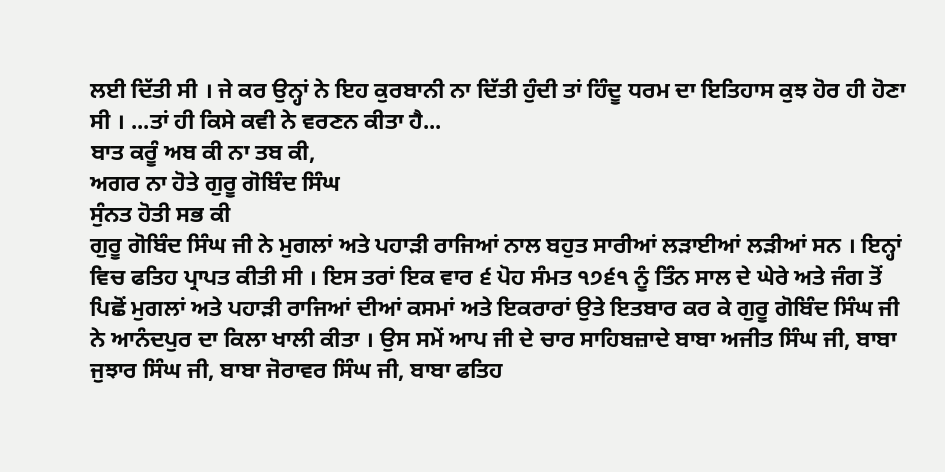ਲਈ ਦਿੱਤੀ ਸੀ । ਜੇ ਕਰ ਉਨ੍ਹਾਂ ਨੇ ਇਹ ਕੁਰਬਾਨੀ ਨਾ ਦਿੱਤੀ ਹੁੰਦੀ ਤਾਂ ਹਿੰਦੂ ਧਰਮ ਦਾ ਇਤਿਹਾਸ ਕੁਝ ਹੋਰ ਹੀ ਹੋਣਾ ਸੀ । ...ਤਾਂ ਹੀ ਕਿਸੇ ਕਵੀ ਨੇ ਵਰਣਨ ਕੀਤਾ ਹੈ...
ਬਾਤ ਕਰੂੰ ਅਬ ਕੀ ਨਾ ਤਬ ਕੀ,
ਅਗਰ ਨਾ ਹੋਤੇ ਗੁਰੂ ਗੋਬਿੰਦ ਸਿੰਘ
ਸੁੰਨਤ ਹੋਤੀ ਸਭ ਕੀ
ਗੁਰੂ ਗੋਬਿੰਦ ਸਿੰਘ ਜੀ ਨੇ ਮੁਗਲਾਂ ਅਤੇ ਪਹਾੜੀ ਰਾਜਿਆਂ ਨਾਲ ਬਹੁਤ ਸਾਰੀਆਂ ਲੜਾਈਆਂ ਲੜੀਆਂ ਸਨ । ਇਨ੍ਹਾਂ ਵਿਚ ਫਤਿਹ ਪ੍ਰਾਪਤ ਕੀਤੀ ਸੀ । ਇਸ ਤਰਾਂ ਇਕ ਵਾਰ ੬ ਪੋਹ ਸੰਮਤ ੧੭੬੧ ਨੂੰ ਤਿੰਨ ਸਾਲ ਦੇ ਘੇਰੇ ਅਤੇ ਜੰਗ ਤੋਂ ਪਿਛੋਂ ਮੁਗਲਾਂ ਅਤੇ ਪਹਾੜੀ ਰਾਜਿਆਂ ਦੀਆਂ ਕਸਮਾਂ ਅਤੇ ਇਕਰਾਰਾਂ ਉਤੇ ਇਤਬਾਰ ਕਰ ਕੇ ਗੁਰੂ ਗੋਬਿੰਦ ਸਿੰਘ ਜੀ ਨੇ ਆਨੰਦਪੁਰ ਦਾ ਕਿਲਾ ਖਾਲੀ ਕੀਤਾ । ਉਸ ਸਮੇਂ ਆਪ ਜੀ ਦੇ ਚਾਰ ਸਾਹਿਬਜ਼ਾਦੇ ਬਾਬਾ ਅਜੀਤ ਸਿੰਘ ਜੀ, ਬਾਬਾ ਜੁਝਾਰ ਸਿੰਘ ਜੀ, ਬਾਬਾ ਜੋਰਾਵਰ ਸਿੰਘ ਜੀ, ਬਾਬਾ ਫਤਿਹ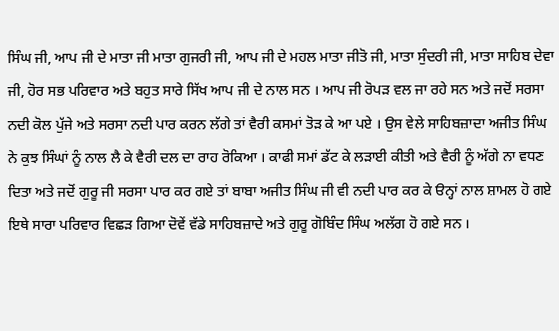ਸਿੰਘ ਜੀ, ਆਪ ਜੀ ਦੇ ਮਾਤਾ ਜੀ ਮਾਤਾ ਗੁਜਰੀ ਜੀ, ਆਪ ਜੀ ਦੇ ਮਹਲ ਮਾਤਾ ਜੀਤੋ ਜੀ, ਮਾਤਾ ਸੁੰਦਰੀ ਜੀ, ਮਾਤਾ ਸਾਹਿਬ ਦੇਵਾ ਜੀ, ਹੋਰ ਸਭ ਪਰਿਵਾਰ ਅਤੇ ਬਹੁਤ ਸਾਰੇ ਸਿੱਖ ਆਪ ਜੀ ਦੇ ਨਾਲ ਸਨ । ਆਪ ਜੀ ਰੋਪੜ ਵਲ ਜਾ ਰਹੇ ਸਨ ਅਤੇ ਜਦੋਂ ਸਰਸਾ ਨਦੀ ਕੋਲ ਪੁੱਜੇ ਅਤੇ ਸਰਸਾ ਨਦੀ ਪਾਰ ਕਰਨ ਲੱਗੇ ਤਾਂ ਵੈਰੀ ਕਸਮਾਂ ਤੋੜ ਕੇ ਆ ਪਏ । ਉਸ ਵੇਲੇ ਸਾਹਿਬਜ਼ਾਦਾ ਅਜੀਤ ਸਿੰਘ ਨੇ ਕੁਝ ਸਿੰਘਾਂ ਨੂੰ ਨਾਲ ਲੈ ਕੇ ਵੈਰੀ ਦਲ ਦਾ ਰਾਹ ਰੋਕਿਆ । ਕਾਫੀ ਸਮਾਂ ਡੱਟ ਕੇ ਲੜਾਈ ਕੀਤੀ ਅਤੇ ਵੈਰੀ ਨੂੰ ਅੱਗੇ ਨਾ ਵਧਣ ਦਿਤਾ ਅਤੇ ਜਦੋਂ ਗੁਰੂ ਜੀ ਸਰਸਾ ਪਾਰ ਕਰ ਗਏ ਤਾਂ ਬਾਬਾ ਅਜੀਤ ਸਿੰਘ ਜੀ ਵੀ ਨਦੀ ਪਾਰ ਕਰ ਕੇ ੳਨ੍ਹਾਂ ਨਾਲ ਸ਼ਾਮਲ ਹੋ ਗਏ
ਇਥੇ ਸਾਰਾ ਪਰਿਵਾਰ ਵਿਛੜ ਗਿਆ ਦੋਵੇਂ ਵੱਡੇ ਸਾਹਿਬਜ਼ਾਦੇ ਅਤੇ ਗੁਰੂ ਗੋਬਿੰਦ ਸਿੰਘ ਅਲੱਗ ਹੋ ਗਏ ਸਨ ।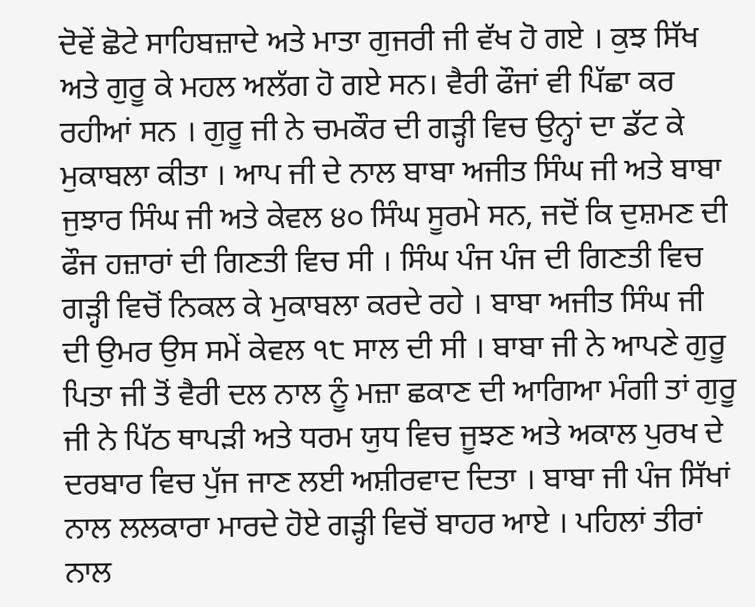ਦੋਵੇਂ ਛੋਟੇ ਸਾਹਿਬਜ਼ਾਦੇ ਅਤੇ ਮਾਤਾ ਗੁਜਰੀ ਜੀ ਵੱਖ ਹੋ ਗਏ । ਕੁਝ ਸਿੱਖ ਅਤੇ ਗੁਰੂ ਕੇ ਮਹਲ ਅਲੱਗ ਹੋ ਗਏ ਸਨ। ਵੈਰੀ ਫੌਜਾਂ ਵੀ ਪਿੱਛਾ ਕਰ ਰਹੀਆਂ ਸਨ । ਗੁਰੂ ਜੀ ਨੇ ਚਮਕੌਰ ਦੀ ਗੜ੍ਹੀ ਵਿਚ ਉਨ੍ਹਾਂ ਦਾ ਡੱਟ ਕੇ ਮੁਕਾਬਲਾ ਕੀਤਾ । ਆਪ ਜੀ ਦੇ ਨਾਲ ਬਾਬਾ ਅਜੀਤ ਸਿੰਘ ਜੀ ਅਤੇ ਬਾਬਾ ਜੁਝਾਰ ਸਿੰਘ ਜੀ ਅਤੇ ਕੇਵਲ ੪੦ ਸਿੰਘ ਸੂਰਮੇ ਸਨ, ਜਦੋਂ ਕਿ ਦੁਸ਼ਮਣ ਦੀ ਫੌਜ ਹਜ਼ਾਰਾਂ ਦੀ ਗਿਣਤੀ ਵਿਚ ਸੀ । ਸਿੰਘ ਪੰਜ ਪੰਜ ਦੀ ਗਿਣਤੀ ਵਿਚ ਗੜ੍ਹੀ ਵਿਚੋਂ ਨਿਕਲ ਕੇ ਮੁਕਾਬਲਾ ਕਰਦੇ ਰਹੇ । ਬਾਬਾ ਅਜੀਤ ਸਿੰਘ ਜੀ ਦੀ ਉਮਰ ਉਸ ਸਮੇਂ ਕੇਵਲ ੧੮ ਸਾਲ ਦੀ ਸੀ । ਬਾਬਾ ਜੀ ਨੇ ਆਪਣੇ ਗੁਰੂ ਪਿਤਾ ਜੀ ਤੋਂ ਵੈਰੀ ਦਲ ਨਾਲ ਨੂੰ ਮਜ਼ਾ ਛਕਾਣ ਦੀ ਆਗਿਆ ਮੰਗੀ ਤਾਂ ਗੁਰੂ ਜੀ ਨੇ ਪਿੱਠ ਥਾਪੜੀ ਅਤੇ ਧਰਮ ਯੁਧ ਵਿਚ ਜੂਝਣ ਅਤੇ ਅਕਾਲ ਪੁਰਖ ਦੇ ਦਰਬਾਰ ਵਿਚ ਪੁੱਜ ਜਾਣ ਲਈ ਅਸ਼ੀਰਵਾਦ ਦਿਤਾ । ਬਾਬਾ ਜੀ ਪੰਜ ਸਿੱਖਾਂ ਨਾਲ ਲਲਕਾਰਾ ਮਾਰਦੇ ਹੋਏ ਗੜ੍ਹੀ ਵਿਚੋਂ ਬਾਹਰ ਆਏ । ਪਹਿਲਾਂ ਤੀਰਾਂ ਨਾਲ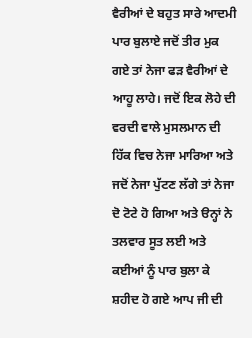ਵੈਰੀਆਂ ਦੇ ਬਹੁਤ ਸਾਰੇ ਆਦਮੀ ਪਾਰ ਬੁਲਾਏ ਜਦੋਂ ਤੀਰ ਮੁਕ ਗਏ ਤਾਂ ਨੇਜਾ ਫੜ ਵੈਰੀਆਂ ਦੇ ਆਹੂ ਲਾਹੇ। ਜਦੋਂ ਇਕ ਲੋਹੇ ਦੀ ਵਰਦੀ ਵਾਲੇ ਮੁਸਲਮਾਨ ਦੀ ਹਿੱਕ ਵਿਚ ਨੇਜਾ ਮਾਰਿਆ ਅਤੇ ਜਦੋਂ ਨੇਜਾ ਪੁੱਟਣ ਲੱਗੇ ਤਾਂ ਨੇਜਾ ਦੋ ਟੋਟੇ ਹੋ ਗਿਆ ਅਤੇ ੳਨ੍ਹਾਂ ਨੇ ਤਲਵਾਰ ਸੂਤ ਲਈ ਅਤੇ ਕਈਆਂ ਨੂੰ ਪਾਰ ਬੁਲਾ ਕੇ ਸ਼ਹੀਦ ਹੋ ਗਏ ਆਪ ਜੀ ਦੀ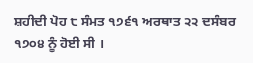ਸ਼ਹੀਦੀ ਪੋਹ ੮ ਸੰਮਤ ੧੭੬੧ ਅਰਥਾਤ ੨੨ ਦਸੰਬਰ ੧੭੦੪ ਨੂੰ ਹੋਈ ਸੀ ।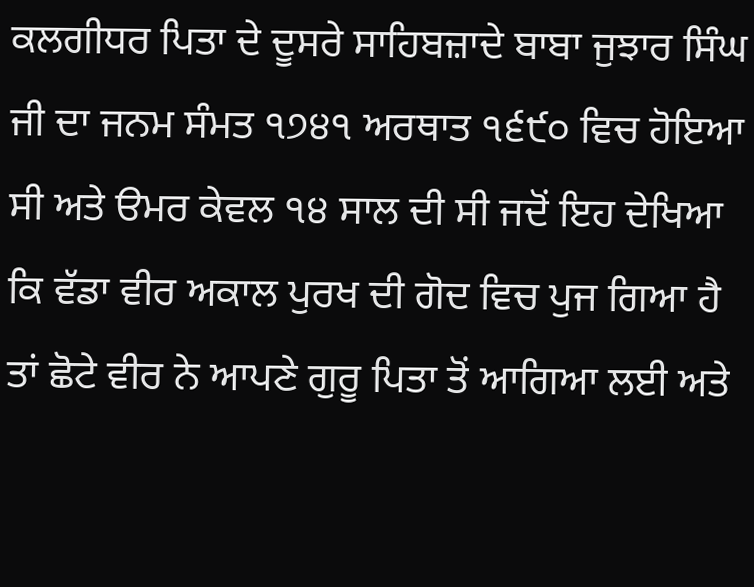ਕਲਗੀਧਰ ਪਿਤਾ ਦੇ ਦੂਸਰੇ ਸਾਹਿਬਜ਼ਾਦੇ ਬਾਬਾ ਜੁਝਾਰ ਸਿੰਘ ਜੀ ਦਾ ਜਨਮ ਸੰਮਤ ੧੭੪੧ ਅਰਥਾਤ ੧੬੯੦ ਵਿਚ ਹੋਇਆ ਸੀ ਅਤੇ ੳਮਰ ਕੇਵਲ ੧੪ ਸਾਲ ਦੀ ਸੀ ਜਦੋਂ ਇਹ ਦੇਖਿਆ ਕਿ ਵੱਡਾ ਵੀਰ ਅਕਾਲ ਪੁਰਖ ਦੀ ਗੋਦ ਵਿਚ ਪੁਜ ਗਿਆ ਹੈ ਤਾਂ ਛੋਟੇ ਵੀਰ ਨੇ ਆਪਣੇ ਗੁਰੂ ਪਿਤਾ ਤੋਂ ਆਗਿਆ ਲਈ ਅਤੇ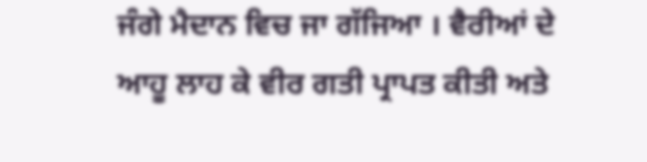ਜੰਗੇ ਮੈਦਾਨ ਵਿਚ ਜਾ ਗੱਜਿਆ । ਵੈਰੀਆਂ ਦੇ ਆਹੂ ਲਾਹ ਕੇ ਵੀਰ ਗਤੀ ਪ੍ਰਾਪਤ ਕੀਤੀ ਅਤੇ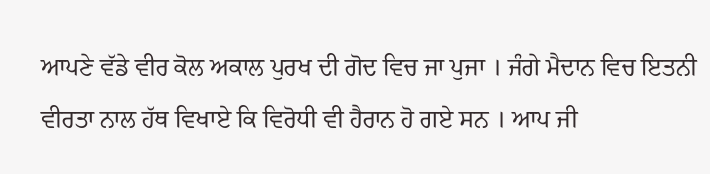ਆਪਣੇ ਵੱਡੇ ਵੀਰ ਕੋਲ ਅਕਾਲ ਪੁਰਖ ਦੀ ਗੋਦ ਵਿਚ ਜਾ ਪੁਜਾ । ਜੰਗੇ ਮੈਦਾਨ ਵਿਚ ਇਤਨੀ ਵੀਰਤਾ ਨਾਲ ਹੱਥ ਵਿਖਾਏ ਕਿ ਵਿਰੋਧੀ ਵੀ ਹੈਰਾਨ ਹੋ ਗਏ ਸਨ । ਆਪ ਜੀ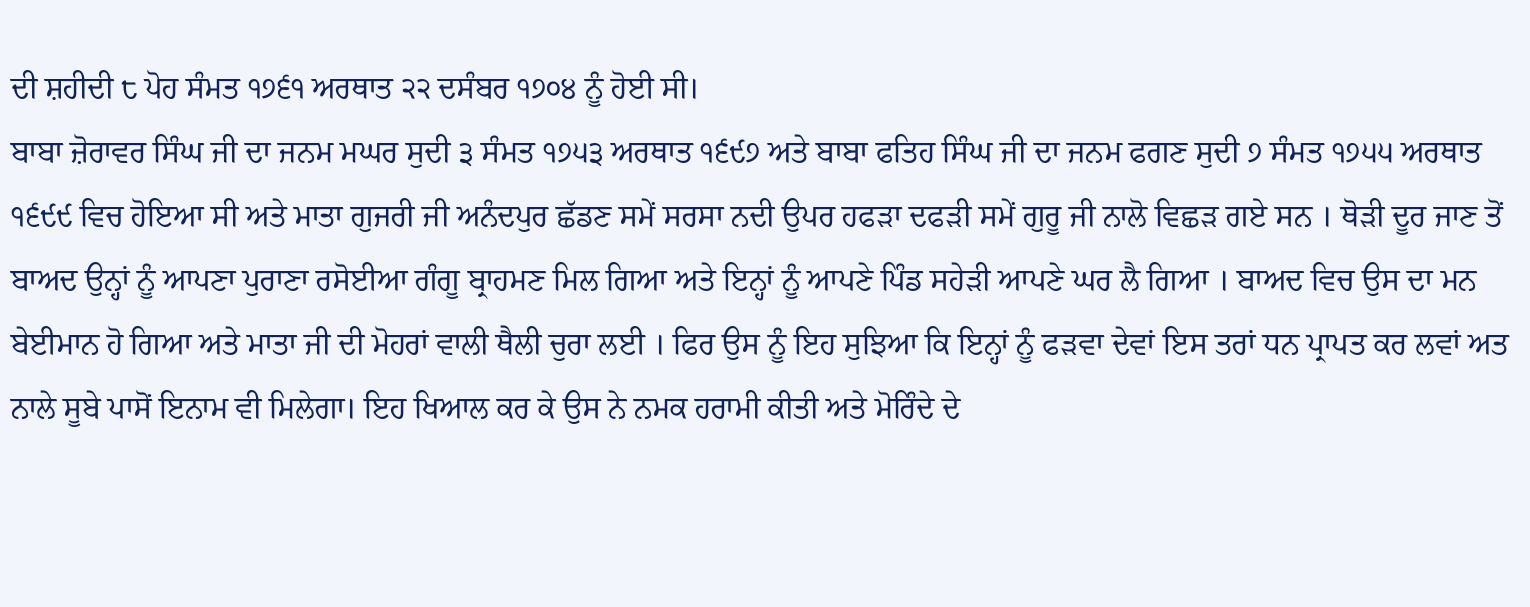ਦੀ ਸ਼ਹੀਦੀ ੮ ਪੋਹ ਸੰਮਤ ੧੭੬੧ ਅਰਥਾਤ ੨੨ ਦਸੰਬਰ ੧੭੦੪ ਨੂੰ ਹੋਈ ਸੀ।
ਬਾਬਾ ਜ਼ੋਰਾਵਰ ਸਿੰਘ ਜੀ ਦਾ ਜਨਮ ਮਘਰ ਸੁਦੀ ੩ ਸੰਮਤ ੧੭੫੩ ਅਰਥਾਤ ੧੬੯੭ ਅਤੇ ਬਾਬਾ ਫਤਿਹ ਸਿੰਘ ਜੀ ਦਾ ਜਨਮ ਫਗਣ ਸੁਦੀ ੭ ਸੰਮਤ ੧੭੫੫ ਅਰਥਾਤ ੧੬੯੯ ਵਿਚ ਹੋਇਆ ਸੀ ਅਤੇ ਮਾਤਾ ਗੁਜਰੀ ਜੀ ਅਨੰਦਪੁਰ ਛੱਡਣ ਸਮੇਂ ਸਰਸਾ ਨਦੀ ਉਪਰ ਹਫੜਾ ਦਫੜੀ ਸਮੇਂ ਗੁਰੂ ਜੀ ਨਾਲੋ ਵਿਛੜ ਗਏ ਸਨ । ਥੋੜੀ ਦੂਰ ਜਾਣ ਤੋਂ ਬਾਅਦ ਉਨ੍ਹਾਂ ਨੂੰ ਆਪਣਾ ਪੁਰਾਣਾ ਰਸੋਈਆ ਗੰਗੂ ਬ੍ਰਾਹਮਣ ਮਿਲ ਗਿਆ ਅਤੇ ਇਨ੍ਹਾਂ ਨੂੰ ਆਪਣੇ ਪਿੰਡ ਸਹੇੜੀ ਆਪਣੇ ਘਰ ਲੈ ਗਿਆ । ਬਾਅਦ ਵਿਚ ਉਸ ਦਾ ਮਨ ਬੇਈਮਾਨ ਹੋ ਗਿਆ ਅਤੇ ਮਾਤਾ ਜੀ ਦੀ ਮੋਹਰਾਂ ਵਾਲੀ ਥੈਲੀ ਚੁਰਾ ਲਈ । ਫਿਰ ਉਸ ਨੂੰ ਇਹ ਸੁਝਿਆ ਕਿ ਇਨ੍ਹਾਂ ਨੂੰ ਫੜਵਾ ਦੇਵਾਂ ਇਸ ਤਰਾਂ ਧਨ ਪ੍ਰਾਪਤ ਕਰ ਲਵਾਂ ਅਤ ਨਾਲੇ ਸੂਬੇ ਪਾਸੋਂ ਇਨਾਮ ਵੀ ਮਿਲੇਗਾ। ਇਹ ਖਿਆਲ ਕਰ ਕੇ ਉਸ ਨੇ ਨਮਕ ਹਰਾਮੀ ਕੀਤੀ ਅਤੇ ਮੋਰਿੰਦੇ ਦੇ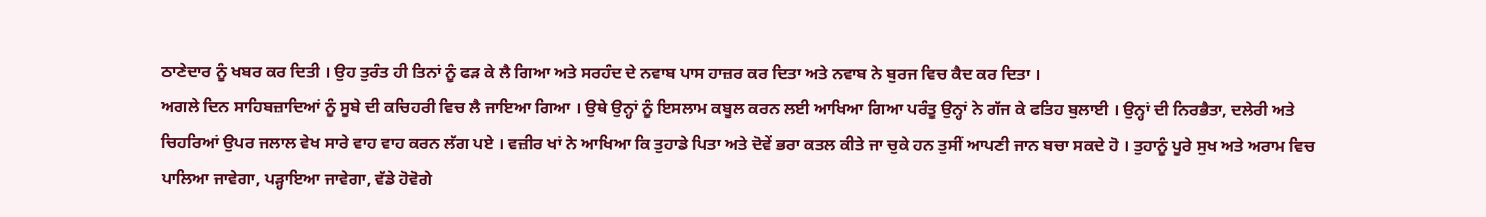ਠਾਣੇਦਾਰ ਨੂੰ ਖਬਰ ਕਰ ਦਿਤੀ । ਉਹ ਤੁਰੰਤ ਹੀ ਤਿਨਾਂ ਨੂੰ ਫੜ ਕੇ ਲੈ ਗਿਆ ਅਤੇ ਸਰਹੰਦ ਦੇ ਨਵਾਬ ਪਾਸ ਹਾਜ਼ਰ ਕਰ ਦਿਤਾ ਅਤੇ ਨਵਾਬ ਨੇ ਬੁਰਜ ਵਿਚ ਕੈਦ ਕਰ ਦਿਤਾ ।
ਅਗਲੇ ਦਿਨ ਸਾਹਿਬਜ਼ਾਦਿਆਂ ਨੂੰ ਸੂਬੇ ਦੀ ਕਚਿਹਰੀ ਵਿਚ ਲੈ ਜਾਇਆ ਗਿਆ । ਉਥੇ ਉਨ੍ਹਾਂ ਨੂੰ ਇਸਲਾਮ ਕਬੂਲ ਕਰਨ ਲਈ ਆਖਿਆ ਗਿਆ ਪਰੰਤੂ ਉਨ੍ਹਾਂ ਨੇ ਗੱਜ ਕੇ ਫਤਿਹ ਬੁਲਾਈ । ਉਨ੍ਹਾਂ ਦੀ ਨਿਰਭੈਤਾ, ਦਲੇਰੀ ਅਤੇ ਚਿਹਰਿਆਂ ਉਪਰ ਜਲਾਲ ਵੇਖ ਸਾਰੇ ਵਾਹ ਵਾਹ ਕਰਨ ਲੱਗ ਪਏ । ਵਜ਼ੀਰ ਖਾਂ ਨੇ ਆਖਿਆ ਕਿ ਤੁਹਾਡੇ ਪਿਤਾ ਅਤੇ ਦੋਵੇਂ ਭਰਾ ਕਤਲ ਕੀਤੇ ਜਾ ਚੁਕੇ ਹਨ ਤੁਸੀਂ ਆਪਣੀ ਜਾਨ ਬਚਾ ਸਕਦੇ ਹੋ । ਤੁਹਾਨੂੰ ਪੂਰੇ ਸੁਖ ਅਤੇ ਅਰਾਮ ਵਿਚ ਪਾਲਿਆ ਜਾਵੇਗਾ, ਪੜ੍ਹਾਇਆ ਜਾਵੇਗਾ, ਵੱਡੇ ਹੋਵੋਗੇ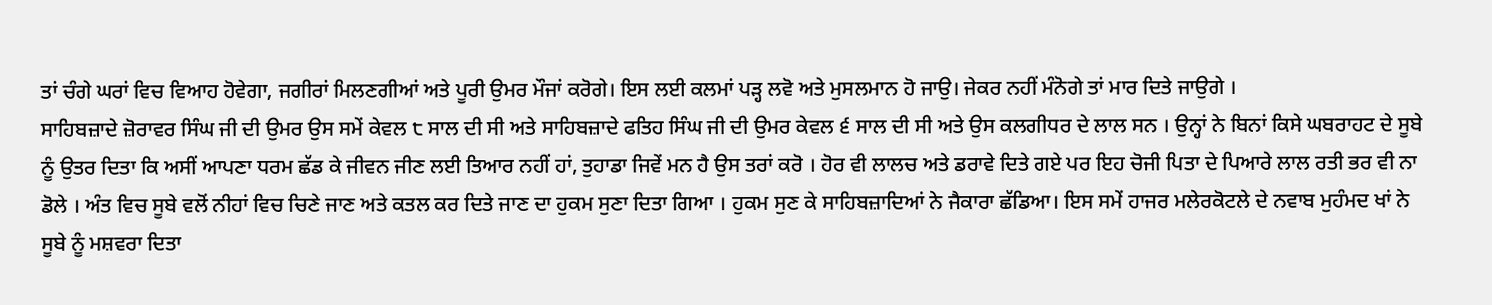ਤਾਂ ਚੰਗੇ ਘਰਾਂ ਵਿਚ ਵਿਆਹ ਹੋਵੇਗਾ, ਜਗੀਰਾਂ ਮਿਲਣਗੀਆਂ ਅਤੇ ਪੂਰੀ ਉਮਰ ਮੌਜਾਂ ਕਰੋਗੇ। ਇਸ ਲਈ ਕਲਮਾਂ ਪੜ੍ਹ ਲਵੋ ਅਤੇ ਮੁਸਲਮਾਨ ਹੋ ਜਾਉ। ਜੇਕਰ ਨਹੀਂ ਮੰਨੋਗੇ ਤਾਂ ਮਾਰ ਦਿਤੇ ਜਾਉਗੇ ।
ਸਾਹਿਬਜ਼ਾਦੇ ਜ਼ੋਰਾਵਰ ਸਿੰਘ ਜੀ ਦੀ ਉਮਰ ਉਸ ਸਮੇਂ ਕੇਵਲ ੮ ਸਾਲ ਦੀ ਸੀ ਅਤੇ ਸਾਹਿਬਜ਼ਾਦੇ ਫਤਿਹ ਸਿੰਘ ਜੀ ਦੀ ਉਮਰ ਕੇਵਲ ੬ ਸਾਲ ਦੀ ਸੀ ਅਤੇ ਉਸ ਕਲਗੀਧਰ ਦੇ ਲਾਲ ਸਨ । ਉਨ੍ਹਾਂ ਨੇ ਬਿਨਾਂ ਕਿਸੇ ਘਬਰਾਹਟ ਦੇ ਸੂਬੇ ਨੂੰ ਉਤਰ ਦਿਤਾ ਕਿ ਅਸੀਂ ਆਪਣਾ ਧਰਮ ਛੱਡ ਕੇ ਜੀਵਨ ਜੀਣ ਲਈ ਤਿਆਰ ਨਹੀਂ ਹਾਂ, ਤੁਹਾਡਾ ਜਿਵੇਂ ਮਨ ਹੈ ਉਸ ਤਰਾਂ ਕਰੋ । ਹੋਰ ਵੀ ਲਾਲਚ ਅਤੇ ਡਰਾਵੇ ਦਿਤੇ ਗਏ ਪਰ ਇਹ ਚੋਜੀ ਪਿਤਾ ਦੇ ਪਿਆਰੇ ਲਾਲ ਰਤੀ ਭਰ ਵੀ ਨਾ ਡੋਲੇ । ਅੰਤ ਵਿਚ ਸੂਬੇ ਵਲੋਂ ਨੀਹਾਂ ਵਿਚ ਚਿਣੇ ਜਾਣ ਅਤੇ ਕਤਲ ਕਰ ਦਿਤੇ ਜਾਣ ਦਾ ਹੁਕਮ ਸੁਣਾ ਦਿਤਾ ਗਿਆ । ਹੁਕਮ ਸੁਣ ਕੇ ਸਾਹਿਬਜ਼ਾਦਿਆਂ ਨੇ ਜੈਕਾਰਾ ਛੱਡਿਆ। ਇਸ ਸਮੇਂ ਹਾਜਰ ਮਲੇਰਕੋਟਲੇ ਦੇ ਨਵਾਬ ਮੁਹੰਮਦ ਖਾਂ ਨੇ ਸੂਬੇ ਨੂੰ ਮਸ਼ਵਰਾ ਦਿਤਾ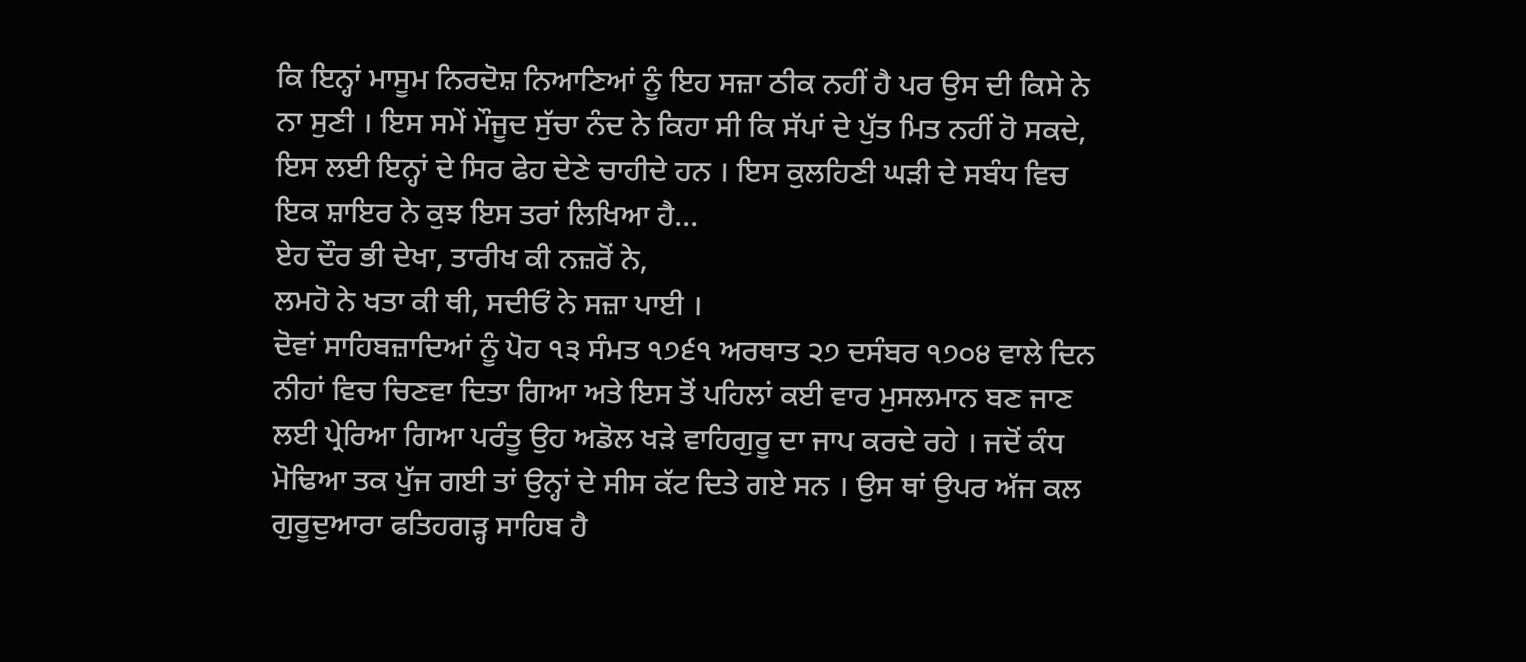ਕਿ ਇਨ੍ਹਾਂ ਮਾਸੂਮ ਨਿਰਦੋਸ਼ ਨਿਆਣਿਆਂ ਨੂੰ ਇਹ ਸਜ਼ਾ ਠੀਕ ਨਹੀਂ ਹੈ ਪਰ ਉਸ ਦੀ ਕਿਸੇ ਨੇ ਨਾ ਸੁਣੀ । ਇਸ ਸਮੇਂ ਮੌਜੂਦ ਸੁੱਚਾ ਨੰਦ ਨੇ ਕਿਹਾ ਸੀ ਕਿ ਸੱਪਾਂ ਦੇ ਪੁੱਤ ਮਿਤ ਨਹੀਂ ਹੋ ਸਕਦੇ, ਇਸ ਲਈ ਇਨ੍ਹਾਂ ਦੇ ਸਿਰ ਫੇਹ ਦੇਣੇ ਚਾਹੀਦੇ ਹਨ । ਇਸ ਕੁਲਹਿਣੀ ਘੜੀ ਦੇ ਸਬੰਧ ਵਿਚ ਇਕ ਸ਼ਾਇਰ ਨੇ ਕੁਝ ਇਸ ਤਰਾਂ ਲਿਖਿਆ ਹੈ...
ਏਹ ਦੌਰ ਭੀ ਦੇਖਾ, ਤਾਰੀਖ ਕੀ ਨਜ਼ਰੋਂ ਨੇ,
ਲਮਹੋ ਨੇ ਖਤਾ ਕੀ ਥੀ, ਸਦੀਓਂ ਨੇ ਸਜ਼ਾ ਪਾਈ ।
ਦੋਵਾਂ ਸਾਹਿਬਜ਼ਾਦਿਆਂ ਨੂੰ ਪੋਹ ੧੩ ਸੰਮਤ ੧੭੬੧ ਅਰਥਾਤ ੨੭ ਦਸੰਬਰ ੧੭੦੪ ਵਾਲੇ ਦਿਨ ਨੀਹਾਂ ਵਿਚ ਚਿਣਵਾ ਦਿਤਾ ਗਿਆ ਅਤੇ ਇਸ ਤੋਂ ਪਹਿਲਾਂ ਕਈ ਵਾਰ ਮੁਸਲਮਾਨ ਬਣ ਜਾਣ ਲਈ ਪ੍ਰੇਰਿਆ ਗਿਆ ਪਰੰਤੂ ਉਹ ਅਡੋਲ ਖੜੇ ਵਾਹਿਗੁਰੂ ਦਾ ਜਾਪ ਕਰਦੇ ਰਹੇ । ਜਦੋਂ ਕੰਧ ਮੋਢਿਆ ਤਕ ਪੁੱਜ ਗਈ ਤਾਂ ਉਨ੍ਹਾਂ ਦੇ ਸੀਸ ਕੱਟ ਦਿਤੇ ਗਏ ਸਨ । ਉਸ ਥਾਂ ਉਪਰ ਅੱਜ ਕਲ ਗੁਰੂਦੁਆਰਾ ਫਤਿਹਗੜ੍ਹ ਸਾਹਿਬ ਹੈ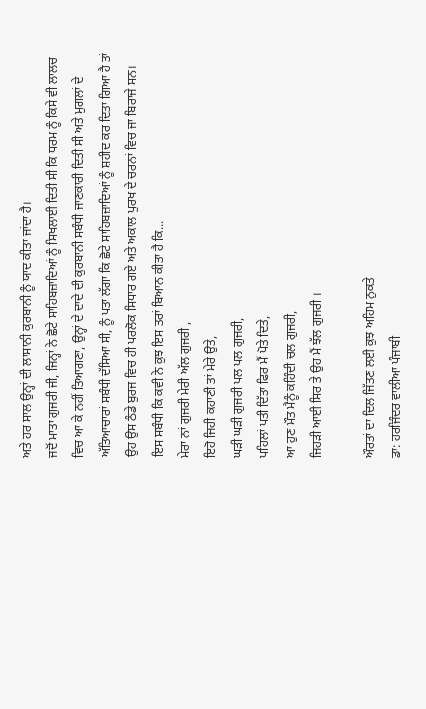ਅਤੇ ਹਰ ਸਾਲ ਉਨ੍ਹਾਂ ਦੀ ਲਾਸਾਨੀ ਕੁਰਬਾਨੀ ਨੂੰ ਯਾਦ ਕੀਤਾ ਜਾਂਦਾ ਹੈ।
ਜਦੋਂ ਮਾਤਾ ਗੁਜਰੀ ਜੀ, ਜਿਨ੍ਹਾਂ ਨੇ ਛੋਟੇ ਸਾਹਿਬਜ਼ਾਦਿਆਂ ਨੂੰ ਸਿਖਲਾਈ ਦਿਤੀ ਸੀ ਕਿ ਧਰਮ ਨੂੰ ਕਿਸੇ ਵੀ ਲਾਲਚ ਵਿਚ ਆ ਕੇ ਨਹੀਂ ਤਿਆਗਣਾ, ਉਨ੍ਹਾਂ ਦੇ ਦਾਦੇ ਦੀ ਕੁਰਬਾਨੀ ਸਬੰਧੀ ਜਾਣਕਾਰੀ ਦਿਤੀ ਸੀ ਅਤੇ ਮੁਗਲਾਂ ਦੇ ਅੱਤਿਆਚਾਰਾਂ ਸਬੰਧੀ ਦੱਸਿਆ ਸੀ, ਨੂੰ ਪਤਾ ਲੱਗਾ ਕਿ ਛੋਟੇ ਸਾਹਿਬਜ਼ਾਦਿਆਂ ਨੂੰ ਸ਼ਹੀਦ ਕਰ ਦਿਤਾ ਗਿਆ ਹੈ ਤਾਂ ਉਹ ਉਸ ਠੰਡੇ ਬੁਰਜ ਵਿਚ ਹੀ ਪਰਲੋਕ ਸਿਧਾਰ ਗਏ ਅਤੇ ਅਕਾਲ ਪੁਰਖ ਦੇ ਚਰਨਾਂ ਵਿਚ ਜਾ ਬਿਰਾਜੇ ਸਨ।
ਇਸ ਸਬੰਧੀ ਕਿ ਕਵੀ ਨੇ ਕੁਝ ਇਸ ਤਰਾਂ ਬਿਆਨ ਕੀਤਾ ਹੈ ਕਿ...
ਮੇਰਾ ਨਾਂ ਗੁਜਰੀ ਮੇਰੀ ਅੱਲ ਗੁਜਰੀ ,
ਇਹੋ ਜਿਹੀ ਕਹਾਣੀ ਤਾਂ ਮੇਰੇ ਉਤੇ,
ਘੜੀ ਘੜੀ ਗੁਜਰੀ ਪਲ ਪਲ ਗੁਜਰੀ,
ਪਹਿਲਾਂ ਪਤੀ ਦਿੱਤਾ ਫਿਰ ਮੈਂ ਪੋਤੇ ਦਿਤੇ,
ਆ ਹੁਣ ਮੌਤ ਮੈਨੂੰ ਕਹਿੰਦੀ ਚਲ ਗੁਜਰੀ,
ਜਿਹੜੀ ਆਈ ਸਿਰ ਤੇ ਉਹ ਮੈਂ ਝੱਲ ਗੁਜਰੀ ।

ਔਰਤਾਂ ਦਾ ਦਿਲ ਜਿੱਤਣ ਲਈ ਕੁਝ ਅਹਿਮ ਨੁਕਤੇ
ਡਾ: ਹਰਜਿੰਦਰ ਵਾਲੀਆ ਪੰਜਾਬੀ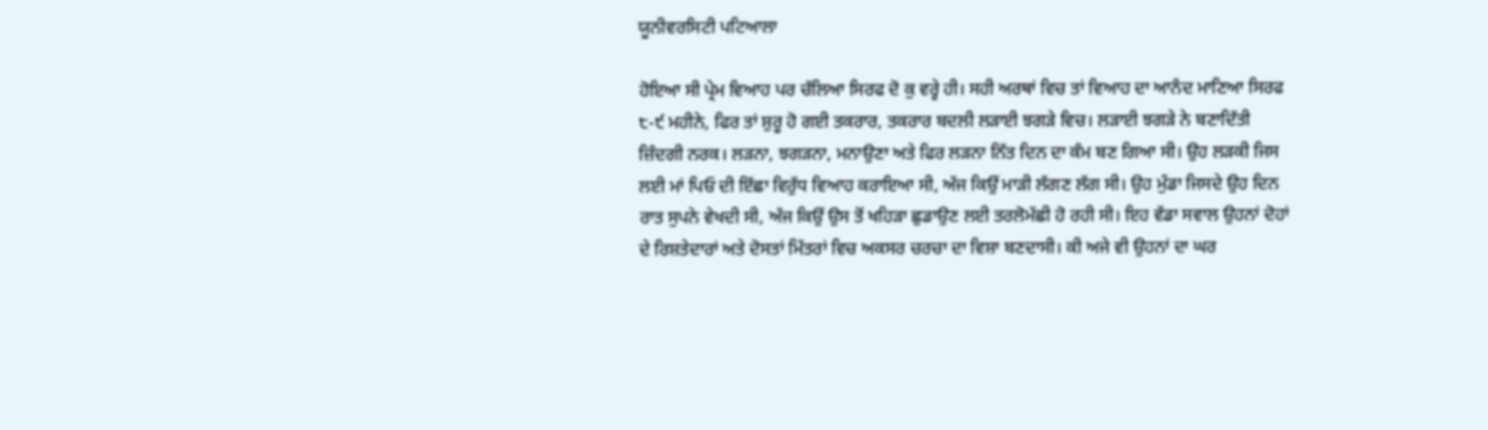ਯੂਨੀਵਰਸਿਟੀ ਪਟਿਆਲਾ

ਹੋਇਆ ਸੀ ਪ੍ਰੇਮ ਵਿਆਹ ਪਰ ਚੱਲਿਆ ਸਿਰਫ ਦੋ ਕੁ ਵਰ੍ਹੇ ਹੀ। ਸਹੀ ਅਰਥਾਂ ਵਿਚ ਤਾਂ ਵਿਆਹ ਦਾ ਆਨੰਦ ਮਾਣਿਆ ਸਿਰਫ ੮-੯ ਮਹੀਨੇ, ਫਿਰ ਤਾਂ ਸ਼ੁਰੂ ਹੋ ਗਈ ਤਕਰਾਰ, ਤਕਰਾਰ ਬਦਲੀ ਲੜਾਈ ਝਗੜੇ ਵਿਚ। ਲੜਾਈ ਝਗੜੇ ਨੇ ਬਣਾਦਿੱਤੀ ਜ਼ਿੰਦਗੀ ਨਰਕ। ਲੜਨਾ, ਝਗੜਨਾ, ਮਨਾਉਣਾ ਅਤੇ ਫਿਰ ਲੜਨਾ ਨਿੱਤ ਦਿਨ ਦਾ ਕੰਮ ਬਣ ਗਿਆ ਸੀ। ਉਹ ਲੜਕੀ ਜਿਸ ਲਈ ਮਾਂ ਪਿਓ ਦੀ ਇੱਛਾ ਵਿਰੁੱਧ ਵਿਆਹ ਕਰਾਇਆ ਸੀ, ਅੱਜ ਕਿਉਂ ਮਾੜੀ ਲੱਗਣ ਲੱਗ ਸੀ। ਉਹ ਮੁੰਡਾ ਜਿਸਦੇ ਉਹ ਦਿਨ ਰਾਤ ਸੁਪਨੇ ਵੇਖਦੀ ਸੀ, ਅੱਜ ਕਿਉਂ ਉਸ ਤੋਂ ਖਹਿੜਾ ਛੁਡਾਉਣ ਲਈ ਤਰਲੋਮੱਛੀ ਹੋ ਰਹੀ ਸੀ। ਇਹ ਵੱਡਾ ਸਵਾਲ ਉਹਨਾਂ ਦੋਹਾਂ ਦੇ ਰਿਸ਼ਤੇਦਾਰਾਂ ਅਤੇ ਦੋਸਤਾਂ ਮਿੱਤਰਾਂ ਵਿਚ ਅਕਸਰ ਚਰਚਾ ਦਾ ਵਿਸ਼ਾ ਬਣਦਾਸੀ। ਕੀ ਅਜੇ ਵੀ ਉਹਨਾਂ ਦਾ ਘਰ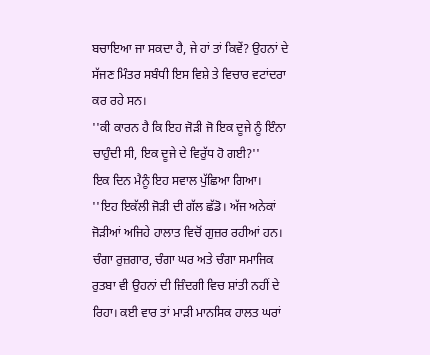ਬਚਾਇਆ ਜਾ ਸਕਦਾ ਹੈ, ਜੇ ਹਾਂ ਤਾਂ ਕਿਵੇਂ? ਉਹਨਾਂ ਦੇ ਸੱਜਣ ਮਿੰਤਰ ਸਬੰਧੀ ਇਸ ਵਿਸ਼ੇ ਤੇ ਵਿਚਾਰ ਵਟਾਂਦਰਾ ਕਰ ਰਹੇ ਸਨ।
''ਕੀ ਕਾਰਨ ਹੈ ਕਿ ਇਹ ਜੋੜੀ ਜੋ ਇਕ ਦੂਜੇ ਨੂੰ ਇੰਨਾ ਚਾਹੁੰਦੀ ਸੀ, ਇਕ ਦੂਜੇ ਦੇ ਵਿਰੁੱਧ ਹੋ ਗਈ?''
ਇਕ ਦਿਨ ਮੈਨੂੰ ਇਹ ਸਵਾਲ ਪੁੱਛਿਆ ਗਿਆ।
''ਇਹ ਇਕੱਲੀ ਜੋੜੀ ਦੀ ਗੱਲ ਛੱਡੋ। ਅੱਜ ਅਨੇਕਾਂ ਜੋੜੀਆਂ ਅਜਿਹੇ ਹਾਲਾਤ ਵਿਚੋਂ ਗੁਜ਼ਰ ਰਹੀਆਂ ਹਨ। ਚੰਗਾ ਰੁਜ਼ਗਾਰ, ਚੰਗਾ ਘਰ ਅਤੇ ਚੰਗਾ ਸਮਾਜਿਕ ਰੁਤਬਾ ਵੀ ਉਹਨਾਂ ਦੀ ਜ਼ਿੰਦਗੀ ਵਿਚ ਸ਼ਾਂਤੀ ਨਹੀਂ ਦੇ ਰਿਹਾ। ਕਈ ਵਾਰ ਤਾਂ ਮਾੜੀ ਮਾਨਸਿਕ ਹਾਲਤ ਘਰਾਂ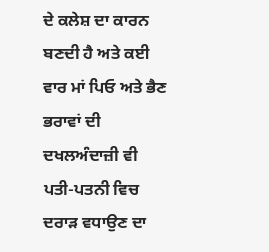ਦੇ ਕਲੇਸ਼ ਦਾ ਕਾਰਨ ਬਣਦੀ ਹੈ ਅਤੇ ਕਈ ਵਾਰ ਮਾਂ ਪਿਓ ਅਤੇ ਭੈਣ ਭਰਾਵਾਂ ਦੀ ਦਖਲਅੰਦਾਜ਼ੀ ਵੀ ਪਤੀ-ਪਤਨੀ ਵਿਚ ਦਰਾੜ ਵਧਾਉਣ ਦਾ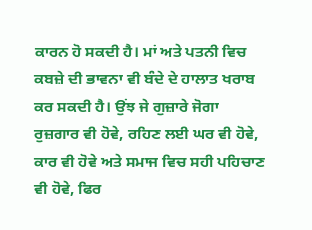ਕਾਰਨ ਹੋ ਸਕਦੀ ਹੈ। ਮਾਂ ਅਤੇ ਪਤਨੀ ਵਿਚ ਕਬਜ਼ੇ ਦੀ ਭਾਵਨਾ ਵੀ ਬੰਦੇ ਦੇ ਹਾਲਾਤ ਖਰਾਬ ਕਰ ਸਕਦੀ ਹੈ। ਉਂਝ ਜੇ ਗੁਜ਼ਾਰੇ ਜੋਗਾ ਰੁਜ਼ਗਾਰ ਵੀ ਹੋਵੇ, ਰਹਿਣ ਲਈ ਘਰ ਵੀ ਹੋਵੇ, ਕਾਰ ਵੀ ਹੋਵੇ ਅਤੇ ਸਮਾਜ ਵਿਚ ਸਹੀ ਪਹਿਚਾਣ ਵੀ ਹੋਵੇ, ਫਿਰ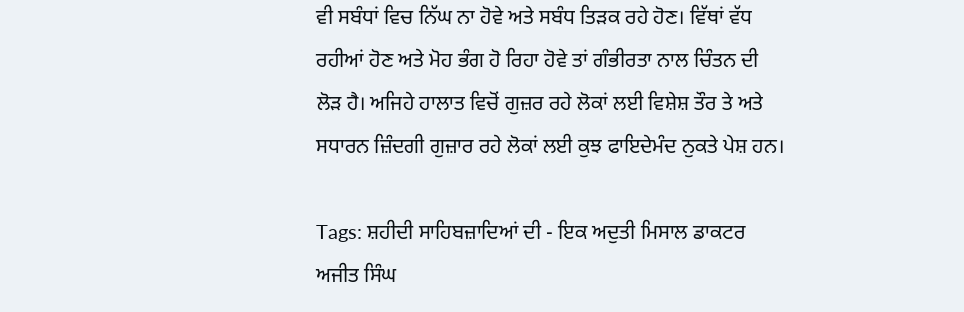ਵੀ ਸਬੰਧਾਂ ਵਿਚ ਨਿੱਘ ਨਾ ਹੋਵੇ ਅਤੇ ਸਬੰਧ ਤਿੜਕ ਰਹੇ ਹੋਣ। ਵਿੱਥਾਂ ਵੱਧ ਰਹੀਆਂ ਹੋਣ ਅਤੇ ਮੋਹ ਭੰਗ ਹੋ ਰਿਹਾ ਹੋਵੇ ਤਾਂ ਗੰਭੀਰਤਾ ਨਾਲ ਚਿੰਤਨ ਦੀ ਲੋੜ ਹੈ। ਅਜਿਹੇ ਹਾਲਾਤ ਵਿਚੋਂ ਗੁਜ਼ਰ ਰਹੇ ਲੋਕਾਂ ਲਈ ਵਿਸ਼ੇਸ਼ ਤੌਰ ਤੇ ਅਤੇ ਸਧਾਰਨ ਜ਼ਿੰਦਗੀ ਗੁਜ਼ਾਰ ਰਹੇ ਲੋਕਾਂ ਲਈ ਕੁਝ ਫਾਇਦੇਮੰਦ ਨੁਕਤੇ ਪੇਸ਼ ਹਨ।

Tags: ਸ਼ਹੀਦੀ ਸਾਹਿਬਜ਼ਾਦਿਆਂ ਦੀ - ਇਕ ਅਦੁਤੀ ਮਿਸਾਲ ਡਾਕਟਰ ਅਜੀਤ ਸਿੰਘ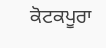ਕੋਟਕਪੂਰਾ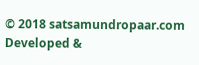© 2018 satsamundropaar.com
Developed &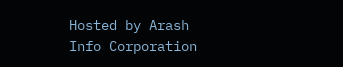Hosted by Arash Info Corporation